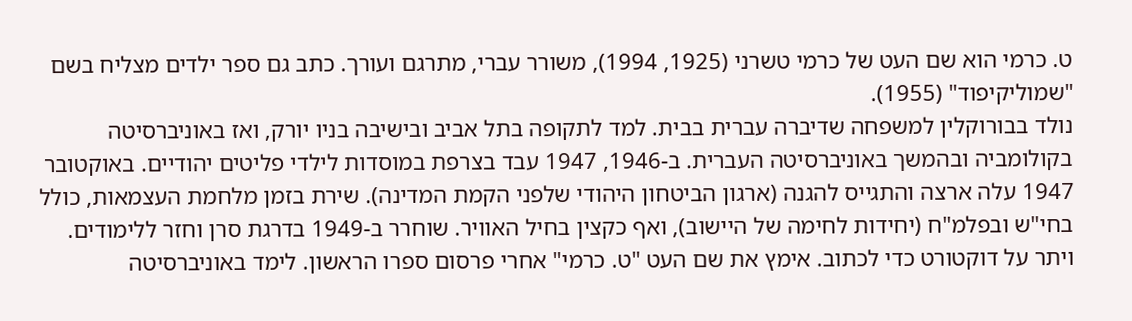ט. כרמי הוא שם העט של כרמי טשרני (1925, 1994), משורר עברי, מתרגם ועורך. כתב גם ספר ילדים מצליח בשם "שמוליקיפוד" (1955).
נולד בבורוקלין למשפחה שדיברה עברית בבית. למד לתקופה בתל אביב ובישיבה בניו יורק, ואז באוניברסיטה בקולומביה ובהמשך באוניברסיטה העברית. ב-1946, 1947 עבד בצרפת במוסדות לילדי פליטים יהודיים. באוקטובר 1947 עלה ארצה והתגייס להגנה (ארגון הביטחון היהודי שלפני הקמת המדינה). שירת בזמן מלחמת העצמאות, כולל בחי"ש ובפלמ"ח (יחידות לחימה של היישוב), ואף כקצין בחיל האוויר. שוחרר ב-1949 בדרגת סרן וחזר ללימודים.
ויתר על דוקטורט כדי לכתוב. אימץ את שם העט "ט. כרמי" אחרי פרסום ספרו הראשון. לימד באוניברסיטה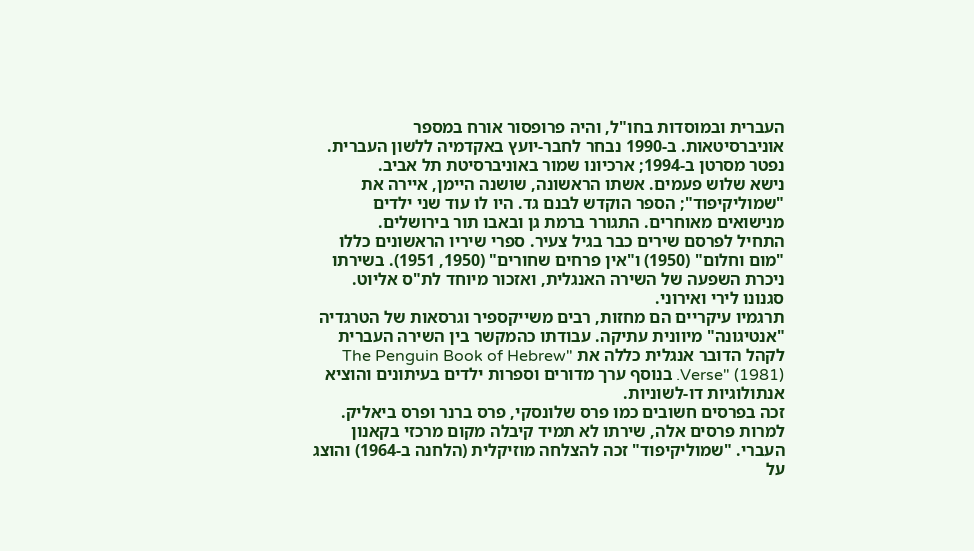העברית ובמוסדות בחו"ל, והיה פרופסור אורח במספר אוניברסיטאות. ב-1990 נבחר לחבר-יועץ באקדמיה ללשון העברית. נפטר מסרטן ב-1994; ארכיונו שמור באוניברסיטת תל אביב.
נישא שלוש פעמים. אשתו הראשונה, שושנה היימן, איירה את "שמוליקיפוד"; הספר הוקדש לבנם גד. היו לו עוד שני ילדים מנישואים מאוחרים. התגורר ברמת גן ובאבו תור בירושלים.
התחיל לפרסם שירים כבר בגיל צעיר. ספרי שיריו הראשונים כללו "מום וחלום" (1950) ו"אין פרחים שחורים" (1950, 1951). בשירתו ניכרת השפעה של השירה האנגלית, ואזכור מיוחד לת"ס אליוט. סגנונו לירי ואירוני.
תרגמיו עיקריים הם מחזות, רבים משייקספיר וגרסאות של הטרגדיה "אנטיגונה" מיוונית עתיקה. עבודתו כהמקשר בין השירה העברית לקהל הדובר אנגלית כללה את "The Penguin Book of Hebrew Verse" (1981). בנוסף ערך מדורים וספרות ילדים בעיתונים והוציא אנתולוגיות דו-לשוניות.
זכה בפרסים חשובים כמו פרס שלונסקי, פרס ברנר ופרס ביאליק. למרות פרסים אלה, שירתו לא תמיד קיבלה מקום מרכזי בקאנון העברי. "שמוליקיפוד" זכה להצלחה מוזיקלית (הלחנה ב-1964) והוצג על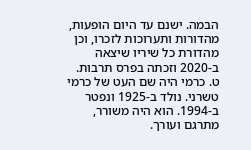הבמה. ישנם עד היום הופעות, מהדורות ותערוכות לזכרו, וכן מהדורת כל שיריו שיצאה ב-2020 וזכתה בפרס תרבות.
ט. כרמי היה שם העט של כרמי טשרני. נולד ב-1925 ונפטר ב-1994. הוא היה משורר, מתרגם ועורך.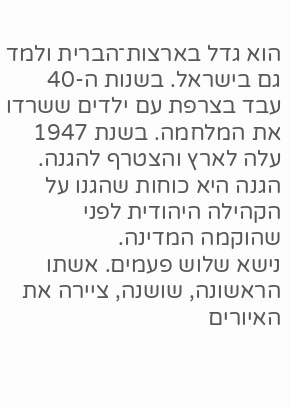הוא גדל בארצות־הברית ולמד גם בישראל. בשנות ה-40 עבד בצרפת עם ילדים ששרדו את המלחמה. בשנת 1947 עלה לארץ והצטרף להגנה. הגנה היא כוחות שהגנו על הקהילה היהודית לפני שהוקמה המדינה.
נישא שלוש פעמים. אשתו הראשונה, שושנה, ציירה את האיורים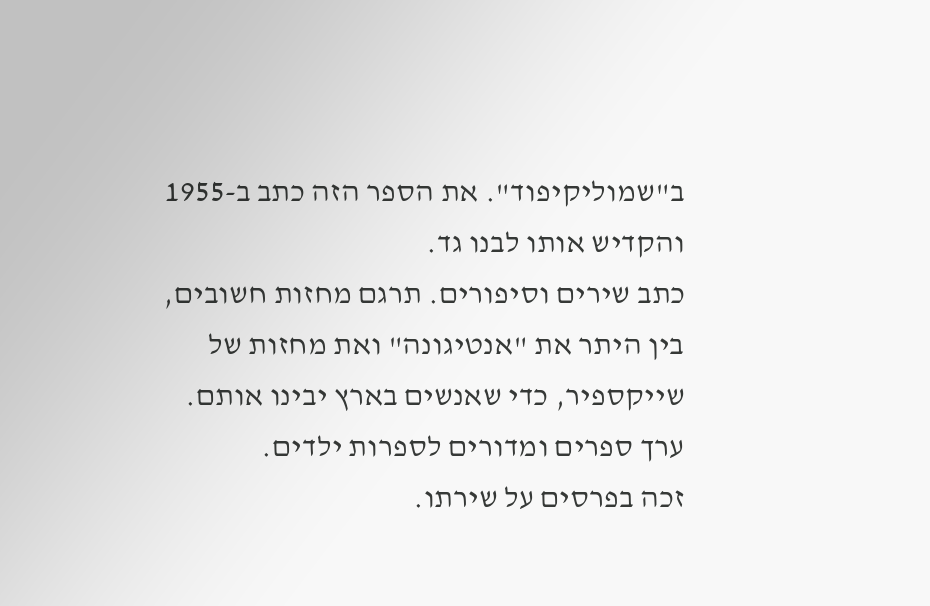ב"שמוליקיפוד". את הספר הזה כתב ב-1955 והקדיש אותו לבנו גד.
כתב שירים וסיפורים. תרגם מחזות חשובים, בין היתר את "אנטיגונה" ואת מחזות של שייקספיר, כדי שאנשים בארץ יבינו אותם. ערך ספרים ומדורים לספרות ילדים.
זכה בפרסים על שירתו.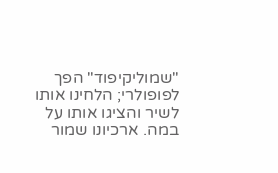"שמוליקיפוד" הפך לפופולרי; הלחינו אותו לשיר והציגו אותו על במה. ארכיונו שמור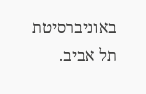באוניברסיטת תל אביב.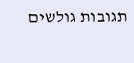תגובות גולשים